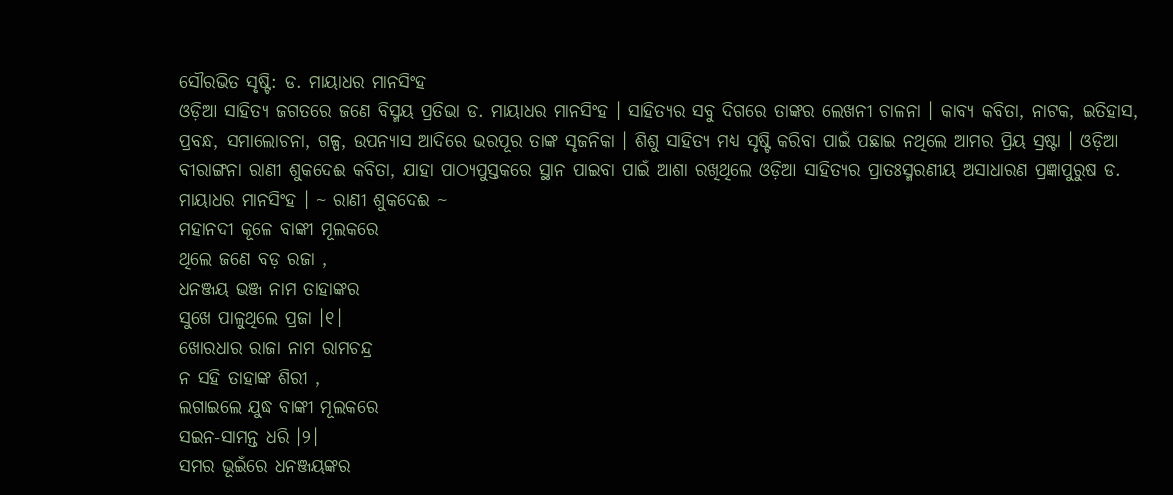ସୌରଭିତ ସୃଷ୍ଟି: ଡ. ମାୟାଧର ମାନସିଂହ
ଓଡ଼ିଆ ସାହିତ୍ୟ ଜଗତରେ ଜଣେ ବିସ୍ମୟ ପ୍ରତିଭା ଡ. ମାୟାଧର ମାନସିଂହ । ସାହିତ୍ୟର ସବୁ ଦିଗରେ ତାଙ୍କର ଲେଖନୀ ଚାଳନା । କାବ୍ୟ କବିତା, ନାଟକ, ଇତିହାସ, ପ୍ରବନ୍ଧ, ସମାଲୋଚନା, ଗଳ୍ପ, ଉପନ୍ୟାସ ଆଦିରେ ଭରପୂର ତାଙ୍କ ସୃଜନିକା । ଶିଶୁ ସାହିତ୍ୟ ମଧ୍ୟ ସୃଷ୍ଟି କରିବା ପାଇଁ ପଛାଇ ନଥିଲେ ଆମର ପ୍ରିୟ ସ୍ରଷ୍ଟା । ଓଡ଼ିଆ ବୀରାଙ୍ଗନା ରାଣୀ ଶୁକଦେଈ କବିତା, ଯାହା ପାଠ୍ୟପୁସ୍ତକରେ ସ୍ଥାନ ପାଇବା ପାଇଁ ଆଶା ରଖିଥିଲେ ଓଡ଼ିଆ ସାହିତ୍ୟର ପ୍ରାତଃସ୍ମରଣୀୟ ଅସାଧାରଣ ପ୍ରଜ୍ଞାପୁରୁଷ ଡ. ମାୟାଧର ମାନସିଂହ । ~ ରାଣୀ ଶୁକଦେଈ ~
ମହାନଦୀ କୂଳେ ବାଙ୍କୀ ମୂଲକରେ
ଥିଲେ ଜଣେ ବଡ଼ ରଜା ,
ଧନଞ୍ଜୟ ଭଞ୍ଜ ନାମ ତାହାଙ୍କର
ସୁଖେ ପାଳୁଥିଲେ ପ୍ରଜା ।୧।
ଖୋରଧାର ରାଜା ନାମ ରାମଚନ୍ଦ୍ର
ନ ସହି ତାହାଙ୍କ ଶିରୀ ,
ଲଗାଇଲେ ଯୁଦ୍ଧ ବାଙ୍କୀ ମୂଲକରେ
ସଇନ-ସାମନ୍ତ ଧରି ।୨।
ସମର ଭୂଇଁରେ ଧନଞ୍ଜୟଙ୍କର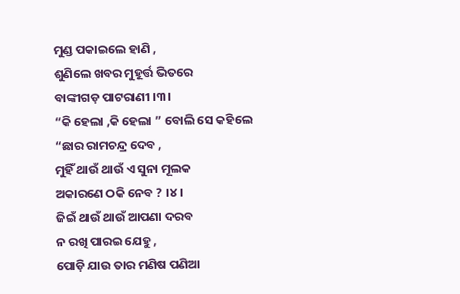ମୁଣ୍ଡ ପକାଇଲେ ହାଣି ,
ଶୁଣିଲେ ଖବର ମୁହୂର୍ତ୍ତ ଭିତରେ
ବାଙ୍କୀଗଡ଼ ପାଟରାଣୀ ।୩।
“କି ହେଲା ,କି ହେଲା ” ବୋଲି ସେ କହିଲେ
“ଛାର ରାମଚନ୍ଦ୍ର ଦେବ ,
ମୁହିଁ ଥାଉଁ ଥାଉଁ ଏ ସୁନା ମୂଲକ
ଅକାରଣେ ଠକି ନେବ ? ।୪।
ଜିଇଁ ଥାଉଁ ଥାଉଁ ଆପଣା ଦରବ
ନ ରଖି ପାରଇ ଯେହୁ ,
ପୋଡ଼ି ଯାଉ ତାର ମଣିଷ ପଣିଆ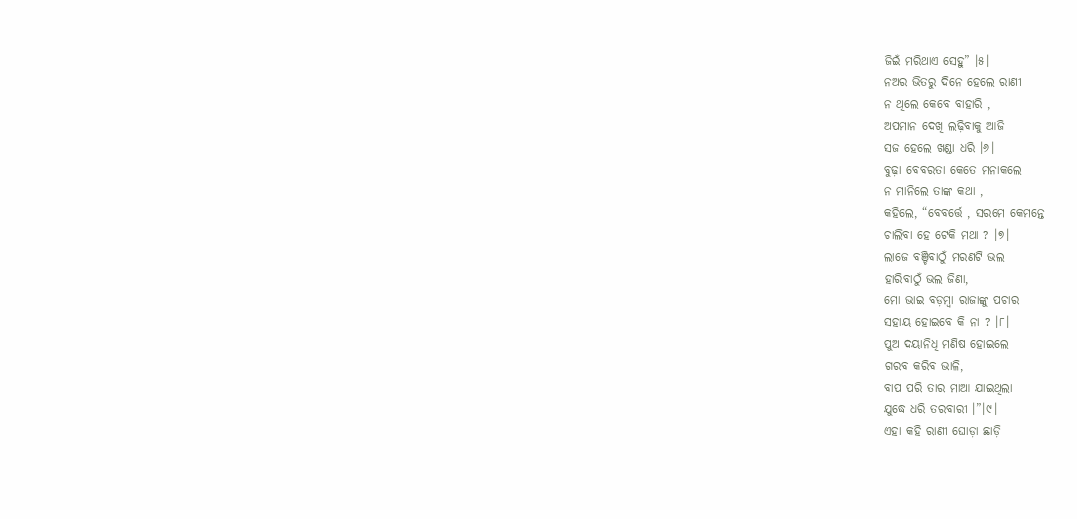ଜିଇଁ ମରିଥାଏ ସେହୁ” ।୫।
ନଅର ଭିତରୁ ଦିନେ ହେଲେ ରାଣୀ
ନ ଥିଲେ କେବେ ବାହାରି ,
ଅପମାନ ଦେଖି ଲଢ଼ିବାକୁ ଆଜି
ସଜ ହେଲେ ଖଣ୍ଡା ଧରି ।୬।
ବୁଢ଼ା ବେବରତା କେତେ ମନାକଲେ
ନ ମାନିଲେ ତାଙ୍କ କଥା ,
କହିଲେ, “ବେବର୍ତ୍ତେ , ସରମେ କେମନ୍ତେ
ଚାଲିବା ହେ ଟେକି ମଥା ? ।୭।
ଲାଜେ ବଞ୍ଚିବାଠୁଁ ମରଣଟି ଭଲ
ହାରିବାଠୁଁ ଭଲ ଜିଣା,
ମୋ ଭାଇ ବଡ଼ମ୍ବା ରାଜାଙ୍କୁ ପଚାର
ସହାୟ ହୋଇବେ କି ନା ? ।୮।
ପୁଅ ଦୟାନିଧି ମଣିଷ ହୋଇଲେ
ଗରବ କରିବ ଭାଳି,
ବାପ ପରି ତାର ମାଆ ଯାଇଥିଲା
ଯୁଦ୍ଧେ ଧରି ତରବାରୀ ।”।୯।
ଏହା କହି ରାଣୀ ଘୋଡ଼ା ଛାଡ଼ି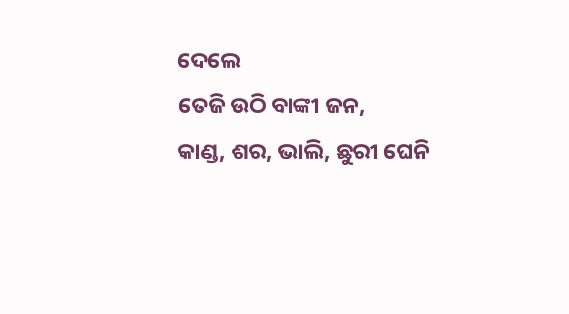ଦେଲେ
ତେଜି ଉଠି ବାଙ୍କୀ ଜନ,
କାଣ୍ଡ, ଶର, ଭାଲି, ଛୁରୀ ଘେନି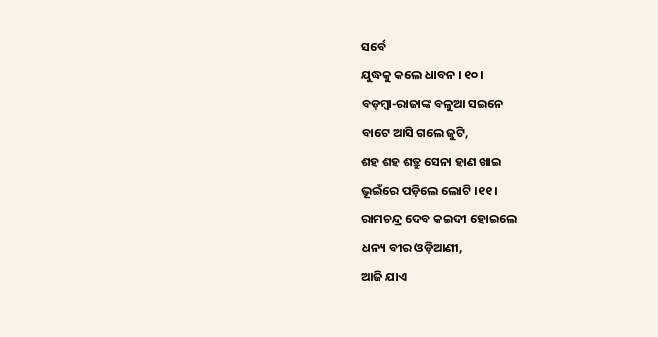ସର୍ବେ
ଯୁଦ୍ଧକୁ କଲେ ଧାବନ । ୧୦।
ବଡ଼ମ୍ବା-ରାଜାଙ୍କ ବଳୁଆ ସଇନେ
ବାଟେ ଆସି ଗଲେ ଜୁଟି,
ଶହ ଶହ ଶତ୍ରୁ ସେନା ହାଣ ଖାଇ
ଭୂଇଁରେ ପଡ଼ିଲେ ଲୋଟି ।୧୧।
ରାମଚନ୍ଦ୍ର ଦେବ କଇଦୀ ହୋଇଲେ
ଧନ୍ୟ ବୀର ଓଡ଼ିଆଣୀ,
ଆଜି ଯାଏ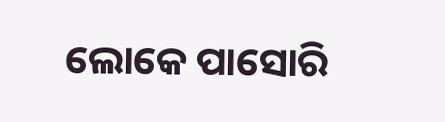ଲୋକେ ପାସୋରି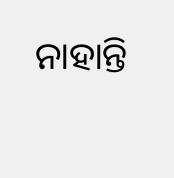ନାହାନ୍ତି